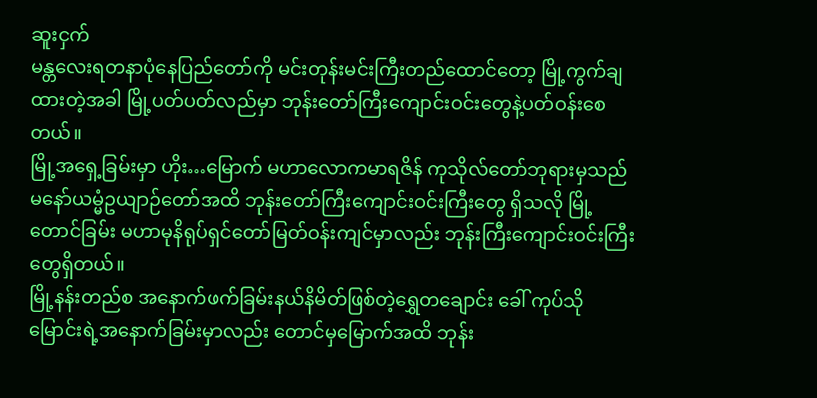ဆူးငှက်
မန္တလေးရတနာပုံနေပြည်တော်ကို မင်းတုန်းမင်းကြီးတည်ထောင်တော့ မြို့ကွက်ချထားတဲ့အခါ မြို့ပတ်ပတ်လည်မှာ ဘုန်းတော်ကြီးကျောင်းဝင်းတွေနဲ့ပတ်ဝန်းစေတယ်။
မြို့အရှေ့ခြမ်းမှာ ဟိုး…မြောက် မဟာလောကမာရဇိန် ကုသိုလ်တော်ဘုရားမှသည် မနော်ယမ္မံဥယျာဉ်တော်အထိ ဘုန်းတော်ကြီးကျောင်းဝင်းကြီးတွေ ရှိသလို မြို့တောင်ခြမ်း မဟာမုနိရုပ်ရှင်တော်မြတ်ဝန်းကျင်မှာလည်း ဘုန်းကြီးကျောင်းဝင်းကြီးတွေရှိတယ်။
မြို့နန်းတည်စ အနောက်ဖက်ခြမ်းနယ်နိမိတ်ဖြစ်တဲ့ရွှေတချောင်း ခေါ် ကုပ်သိုမြောင်းရဲ့အနောက်ခြမ်းမှာလည်း တောင်မှမြောက်အထိ ဘုန်း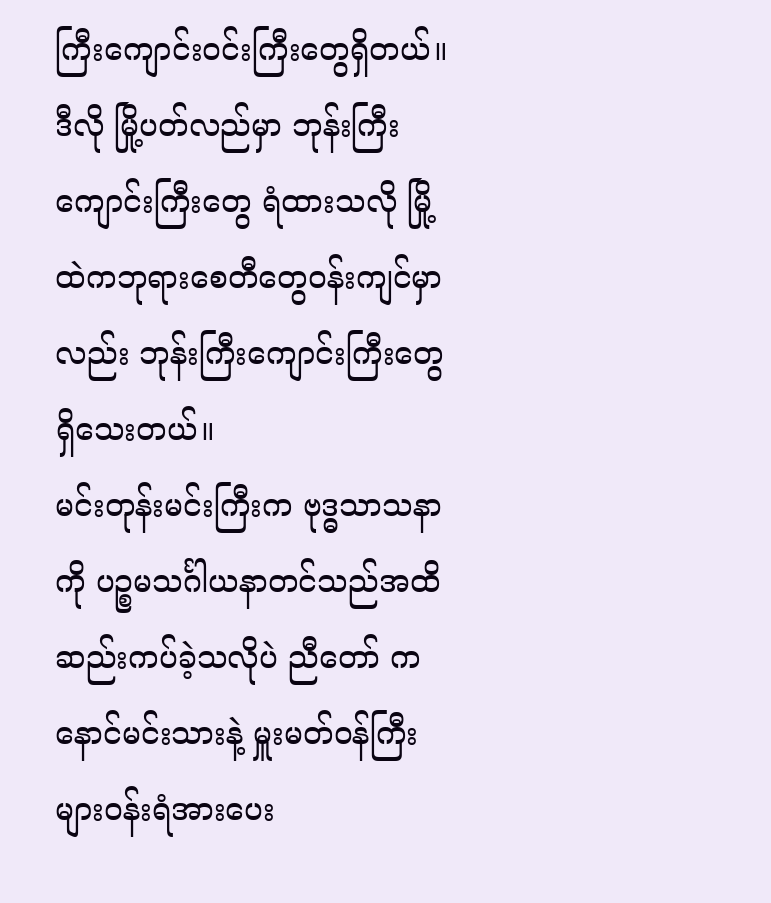ကြီးကျောင်းဝင်းကြီးတွေရှိတယ်။ ဒီလို မြို့ပတ်လည်မှာ ဘုန်းကြီးကျောင်းကြီးတွေ ရံထားသလို မြို့ထဲကဘုရားစေတီတွေဝန်းကျင်မှာလည်း ဘုန်းကြီးကျောင်းကြီးတွေ ရှိသေးတယ်။
မင်းတုန်းမင်းကြီးက ဗုဒ္ဓသာသနာကို ပဉ္စမသင်္ဂါယနာတင်သည်အထိ ဆည်းကပ်ခဲ့သလိုပဲ ညီတော် ကနောင်မင်းသားနဲ့ မှူးမတ်ဝန်ကြီးများဝန်းရံအားပေး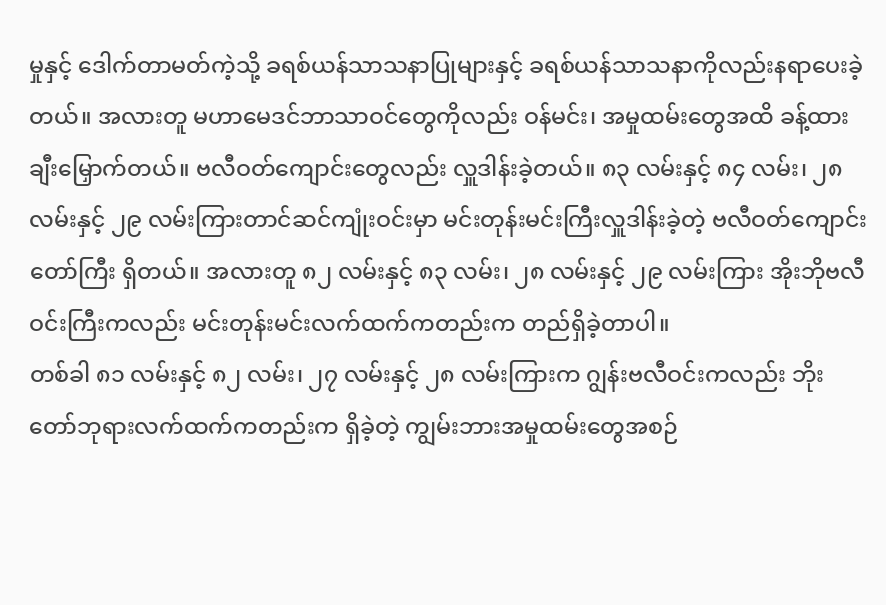မှုနှင့် ဒေါက်တာမတ်ကဲ့သို့ ခရစ်ယန်သာသနာပြုများနှင့် ခရစ်ယန်သာသနာကိုလည်းနရာပေးခဲ့တယ်။ အလားတူ မဟာမေဒင်ဘာသာဝင်တွေကိုလည်း ဝန်မင်း၊ အမှုထမ်းတွေအထိ ခန့်ထားချီးမြှောက်တယ်။ ဗလီဝတ်ကျောင်းတွေလည်း လှူဒါန်းခဲ့တယ်။ ၈၃ လမ်းနှင့် ၈၄ လမ်း၊ ၂၈ လမ်းနှင့် ၂၉ လမ်းကြားတာင်ဆင်ကျုံးဝင်းမှာ မင်းတုန်းမင်းကြီးလှူဒါန်းခဲ့တဲ့ ဗလီဝတ်ကျောင်းတော်ကြီး ရှိတယ်။ အလားတူ ၈၂ လမ်းနှင့် ၈၃ လမ်း၊ ၂၈ လမ်းနှင့် ၂၉ လမ်းကြား အိုးဘိုဗလီဝင်းကြီးကလည်း မင်းတုန်းမင်းလက်ထက်ကတည်းက တည်ရှိခဲ့တာပါ။
တစ်ခါ ၈၁ လမ်းနှင့် ၈၂ လမ်း၊ ၂၇ လမ်းနှင့် ၂၈ လမ်းကြားက ဂျွန်းဗလီဝင်းကလည်း ဘိုးတော်ဘုရားလက်ထက်ကတည်းက ရှိခဲ့တဲ့ ကျွမ်းဘားအမှုထမ်းတွေအစဉ်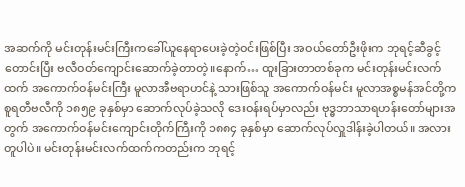အဆက်ကို မင်းတုန်းမင်းကြီးကခေါ်ယူနေရာပေးခဲ့တဲ့ဝင်းဖြစ်ပြီး အဝယ်တော်ဦးဖိုးက ဘုရင့်ဆီခွင့်တောင်းပြီး ဗလီဝတ်ကျောင်းဆောက်ခဲ့တာတဲ့။နောက်… ထူးခြားတာတစ်ခုက မင်းတုန်းမင်းလက်ထက် အကောက်ဝန်မင်းကြီး မူလာအီဗရာဟင်နဲ့ သားဖြစ်သူ အကောက်ဝန်မင်း မူလာအစ္စမန်အင်တို့က စူရတီဗလီကို ၁၈၅၉ ခုနှစ်မှာ ဆောက်လုပ်ခဲ့သလို ဒေးဝန်းရပ်မှာလည်း ဗုဒ္ဓဘာသာရဟန်းတော်များအတွက် အကောက်ဝန်မင်းကျောင်းတိုက်ကြီးကို ၁၈၈၄ ခုနှစ်မှာ ဆောက်လုပ်လှူဒါန်းခဲ့ပါတယ်။ အလားတူပါပဲ။ မင်းတုန်းမင်းလက်ထက်ကတည်းက ဘုရင့်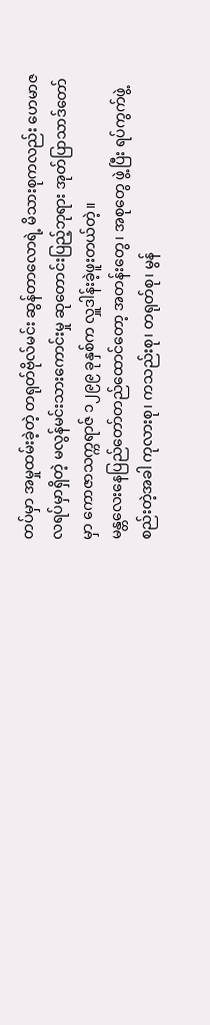တပ်မှာ အမှုထမ်းခဲ့တဲ့ တရုတ်ဗိုလ်မင်း ဆွန်တာလောရဲ့ မိသားစုကလည်း ဟေမာဇလရပ်မှာရှိတဲ့ မလွန်မင်းသားကောင်းမှု ဆုတောင်းပြည့်ဘုရား အုတ်ပြာသာဒ်တော်မှာ ကောဇာသက္ကရာဇ် ၁၂၉၉ ခုနှစ်က လှူဒါန်းခဲ့ဖူးတယ်တဲ့။
မန္တလေးနေပြည်တော်တည်ထောင်တော့ အတန်းတွေ၊ အစုတွေ ဖွဲ့ပြီး ရပ်ကွက်ဖွဲ့စည်းတဲ့အခါ ကုလားစု၊ ကသည်းစု၊ တရုတ်စု၊ မွန်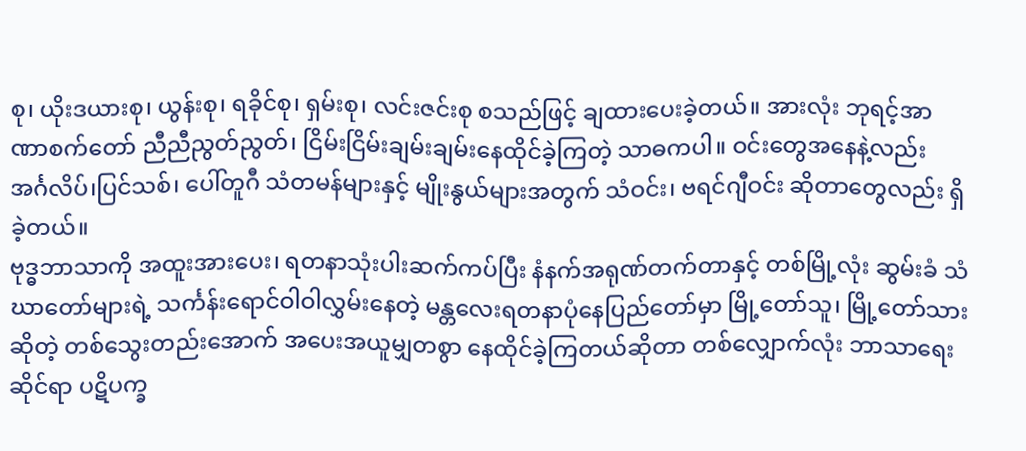စု၊ ယိုးဒယားစု၊ ယွန်းစု၊ ရခိုင်စု၊ ရှမ်းစု၊ လင်းဇင်းစု စသည်ဖြင့် ချထားပေးခဲ့တယ်။ အားလုံး ဘုရင့်အာဏာစက်တော် ညီညီညွတ်ညွတ်၊ ငြိမ်းငြိမ်းချမ်းချမ်းနေထိုင်ခဲ့ကြတဲ့ သာဓကပါ။ ဝင်းတွေအနေနဲ့လည်း အင်္ဂလိပ်၊ပြင်သစ်၊ ပေါ်တူဂီ သံတမန်များနှင့် မျိုးနွယ်များအတွက် သံဝင်း၊ ဗရင်ဂျီဝင်း ဆိုတာတွေလည်း ရှိခဲ့တယ်။
ဗုဒ္ဓဘာသာကို အထူးအားပေး၊ ရတနာသုံးပါးဆက်ကပ်ပြီး နံနက်အရုဏ်တက်တာနှင့် တစ်မြို့လုံး ဆွမ်းခံ သံဃာတော်များရဲ့ သင်္ကန်းရောင်ဝါဝါလွှမ်းနေတဲ့ မန္တလေးရတနာပုံနေပြည်တော်မှာ မြို့တော်သူ၊ မြို့တော်သားဆိုတဲ့ တစ်သွေးတည်းအောက် အပေးအယူမျှတစွာ နေထိုင်ခဲ့ကြတယ်ဆိုတာ တစ်လျှောက်လုံး ဘာသာရေးဆိုင်ရာ ပဋိပက္ခ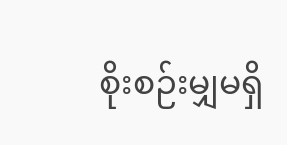စိုးစဉ်းမျှမရှိ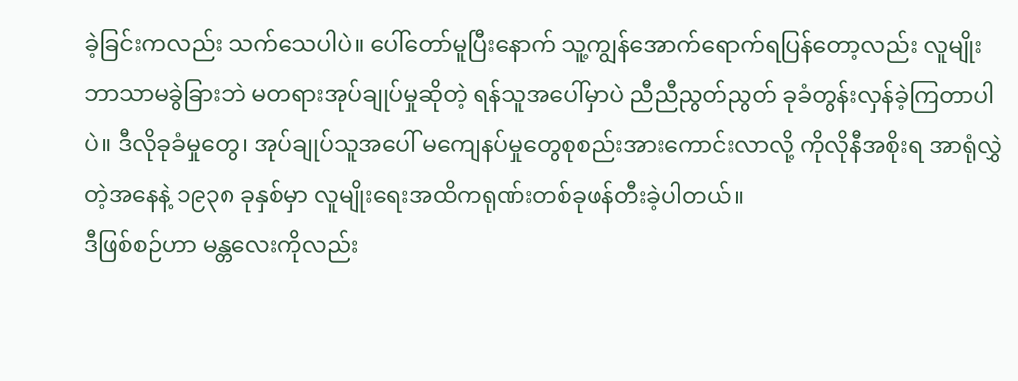ခဲ့ခြင်းကလည်း သက်သေပါပဲ။ ပေါ်တော်မူပြီးနောက် သူ့ကျွန်အောက်ရောက်ရပြန်တော့လည်း လူမျိုးဘာသာမခွဲခြားဘဲ မတရားအုပ်ချုပ်မှုဆိုတဲ့ ရန်သူအပေါ်မှာပဲ ညီညီညွတ်ညွတ် ခုခံတွန်းလှန်ခဲ့ကြတာပါပဲ။ ဒီလိုခုခံမှုတွေ၊ အုပ်ချုပ်သူအပေါ် မကျေနပ်မှုတွေစုစည်းအားကောင်းလာလို့ ကိုလိုနီအစိုးရ အာရုံလွှဲတဲ့အနေနဲ့ ၁၉၃၈ ခုနှစ်မှာ လူမျိုးရေးအထိကရုဏ်းတစ်ခုဖန်တီးခဲ့ပါတယ်။
ဒီဖြစ်စဉ်ဟာ မန္တလေးကိုလည်း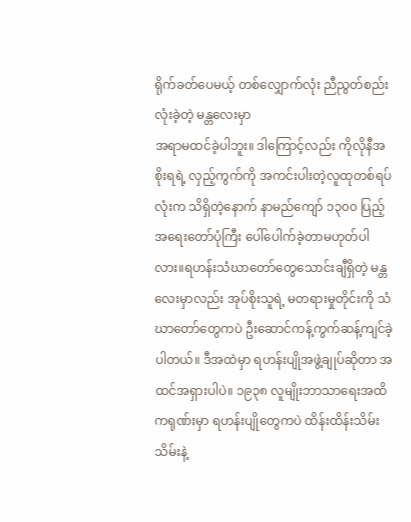ရိုက်ခတ်ပေမယ့် တစ်လျှောက်လုံး ညီညွတ်စည်းလုံးခဲ့တဲ့ မန္တလေးမှာ
အရာမထင်ခဲ့ပါဘူး။ ဒါကြောင့်လည်း ကိုလိုနီအစိုးရရဲ့ လှည့်ကွက်ကို အကင်းပါးတဲ့လူထုတစ်ရပ်လုံးက သိရှိတဲ့နောက် နာမည်ကျော် ၁၃၀၀ ပြည့်အရေးတော်ပုံကြီး ပေါ်ပေါက်ခဲ့တာမဟုတ်ပါလား။ရဟန်းသံဃာတော်တွေသောင်းချီရှိတဲ့ မန္တလေးမှာလည်း အုပ်စိုးသူရဲ့ မတရားမှုတိုင်းကို သံဃာတော်တွေကပဲ ဦးဆောင်ကန့်ကွက်ဆန့်ကျင်ခဲ့ပါတယ်။ ဒီအထဲမှာ ရဟန်းပျိုအဖွဲ့ချုပ်ဆိုတာ အထင်အရှားပါပဲ။ ၁၉၃၈ လူမျိုးဘာသာရေးအထိကရုဏ်းမှာ ရဟန်းပျိုတွေကပဲ ထိန်းထိန်းသိမ်းသိမ်းနဲ့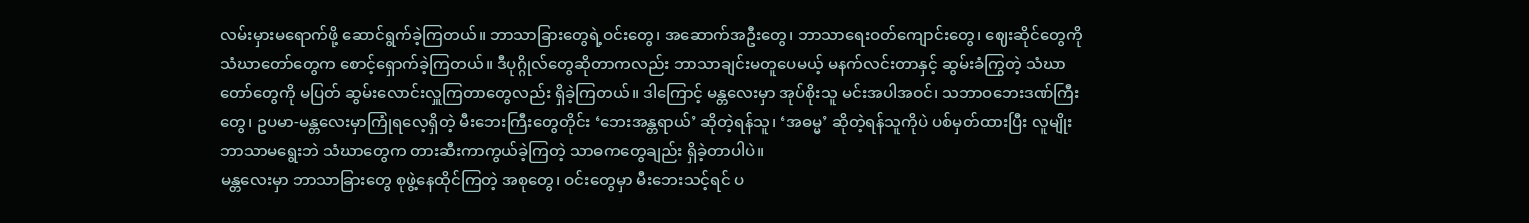လမ်းမှားမရောက်ဖို့ ဆောင်ရွက်ခဲ့ကြတယ်။ ဘာသာခြားတွေရဲ့ဝင်းတွေ၊ အဆောက်အဦးတွေ၊ ဘာသာရေးဝတ်ကျောင်းတွေ၊ ဈေးဆိုင်တွေကို သံဃာတော်တွေက စောင့်ရှောက်ခဲ့ကြတယ်။ ဒီပုဂ္ဂိုလ်တွေဆိုတာကလည်း ဘာသာချင်းမတူပေမယ့် မနက်လင်းတာနှင့် ဆွမ်းခံကြွတဲ့ သံဃာတော်တွေကို မပြတ် ဆွမ်းလောင်းလှူကြတာတွေလည်း ရှိခဲ့ကြတယ်။ ဒါကြောင့် မန္တလေးမှာ အုပ်စိုးသူ မင်းအပါအဝင်၊ သဘာဝဘေးဒဏ်ကြီးတွေ၊ ဥပမာ-မန္တလေးမှာကြုံရလေ့ရှိတဲ့ မီးဘေးကြီးတွေတိုင်း ‘ဘေးအန္တရာယ်’ ဆိုတဲ့ရန်သူ၊ ‘အဓမ္မ’ ဆိုတဲ့ရန်သူကိုပဲ ပစ်မှတ်ထားပြီး လူမျိုးဘာသာမရွေးဘဲ သံဃာတွေက တားဆီးကာကွယ်ခဲ့ကြတဲ့ သာဓကတွေချည်း ရှိခဲ့တာပါပဲ။
မန္တလေးမှာ ဘာသာခြားတွေ စုဖွဲ့နေထိုင်ကြတဲ့ အစုတွေ၊ ဝင်းတွေမှာ မီးဘေးသင့်ရင် ပ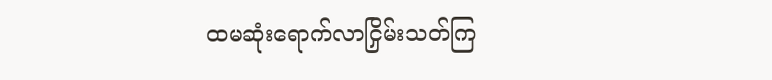ထမဆုံးရောက်လာငြှိမ်းသတ်ကြ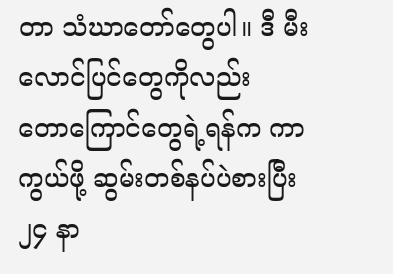တာ သံဃာတော်တွေပါ။ ဒီ မီးလောင်ပြင်တွေကိုလည်း တောကြောင်တွေရဲ့ရန်က ကာကွယ်ဖို့ ဆွမ်းတစ်နပ်ပဲစားပြီး ၂၄ နာ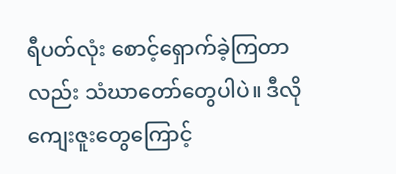ရီပတ်လုံး စောင့်ရှောက်ခဲ့ကြတာလည်း သံဃာတော်တွေပါပဲ။ ဒီလိုကျေးဇူးတွေကြောင့်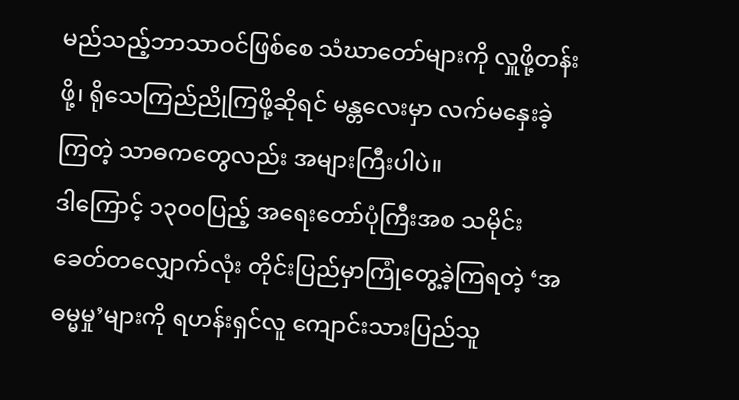မည်သည့်ဘာသာဝင်ဖြစ်စေ သံဃာတော်များကို လှူဖို့တန်းဖို့၊ ရိုသေကြည်ညိုကြဖို့ဆိုရင် မန္တလေးမှာ လက်မနှေးခဲ့ကြတဲ့ သာဓကတွေလည်း အများကြီးပါပဲ။
ဒါကြောင့် ၁၃၀၀ပြည့် အရေးတော်ပုံကြီးအစ သမိုင်းခေတ်တလျှောက်လုံး တိုင်းပြည်မှာကြုံတွေ့ခဲ့ကြရတဲ့ ‘အဓမ္မမှု’များကို ရဟန်းရှင်လူ ကျောင်းသားပြည်သူ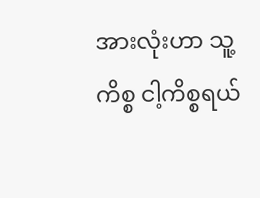အားလုံးဟာ သူ့ကိစ္စ ငါ့ကိစ္စရယ်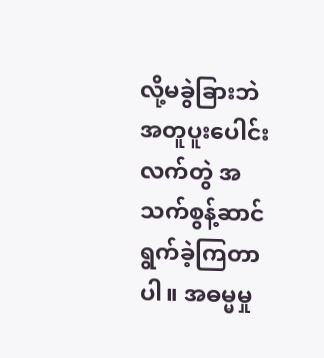လို့မခွဲခြားဘဲ အတူပူးပေါင်းလက်တွဲ အသက်စွန့်ဆာင်ရွက်ခဲ့ကြတာပါ။ အဓမ္မမှု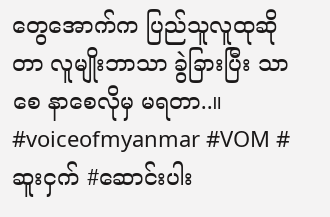တွေအောက်က ပြည်သူလူထုဆိုတာ လူမျိုးဘာသာ ခွဲခြားပြီး သာစေ နာစေလိုမှ မရတာ..။
#voiceofmyanmar #VOM #ဆူးငှက် #ဆောင်းပါး